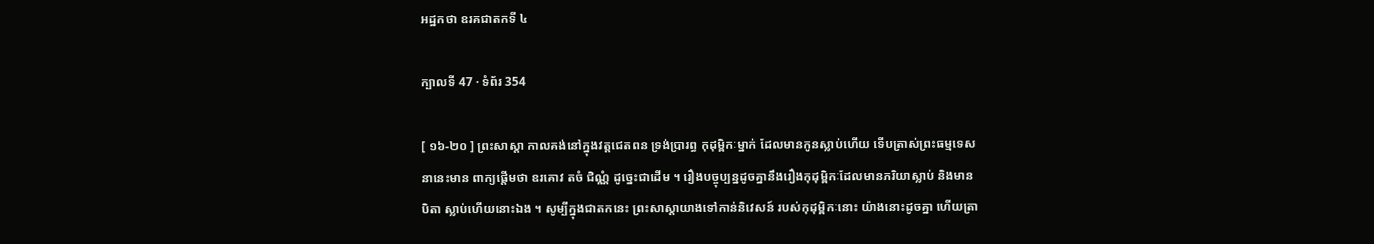អដ្ឋកថា ឧរគជាតកទី ៤

ក្បាលទី 47 · ទំព័រ 354

[ ១៦-២០ ] ព្រះសាស្តា កាលគង់នៅក្នុងវត្តជេតពន ទ្រង់ប្រារព្ធ កុដុម្ពិកៈម្នាក់ ដែលមានកូនស្លាប់ហើយ ទើបត្រាស់ព្រះធម្មទេសនានេះមាន ពាក្យផ្តើមថា ឧរគោវ តចំ ជិណ្ណំ ដូច្នេះជាដើម ។ រឿងបច្ចុប្បន្នដូចគ្នានឹងរឿងកុដុម្ពិកៈដែលមានភរិយាស្លាប់ និងមានបិតា ស្លាប់ហើយនោះឯង ។ សូម្បីក្នុងជាតកនេះ ព្រះសាស្តាយាងទៅកាន់និវេសន៍ របស់កុដុម្ពិកៈនោះ យ៉ាងនោះដូចគ្នា ហើយត្រា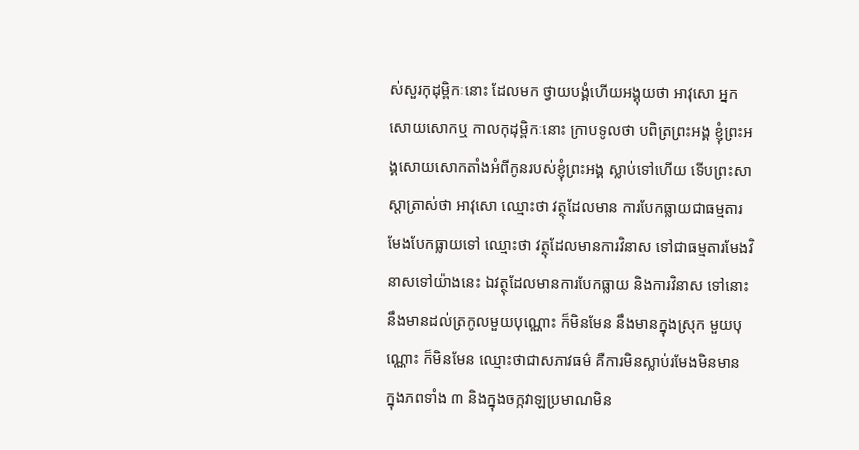ស់សួរកុដុម្ពិកៈនោះ ដែលមក ថ្វាយបង្គំហើយអង្គុយថា អាវុសោ អ្នកសោយសោកឬ កាលកុដុម្ពិកៈនោះ ក្រាបទូលថា បពិត្រព្រះអង្គ ខ្ញុំព្រះអង្គសោយសោកតាំងអំពីកូនរបស់ខ្ញុំព្រះអង្គ ស្លាប់ទៅហើយ ទើបព្រះសាស្តាត្រាស់ថា អាវុសោ ឈ្មោះថា វត្ថុដែលមាន ការបែកធ្លាយជាធម្មតារមែងបែកធ្លាយទៅ ឈ្មោះថា វត្ថុដែលមានការវិនាស ទៅជាធម្មតារមែងវិនាសទៅយ៉ាងនេះ ឯវត្ថុដែលមានការបែកធ្លាយ និងការវិនាស ទៅនោះនឹងមានដល់ត្រកូលមួយបុណ្ណោះ ក៏មិនមែន នឹងមានក្នុងស្រុក មួយបុណ្ណោះ ក៏មិនមែន ឈ្មោះថាជាសភាវធម៌ គឺការមិនស្លាប់រមែងមិនមាន ក្នុងភពទាំង ៣ និងក្នុងចក្កវាឡប្រមាណមិន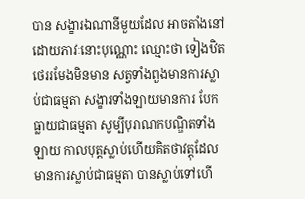បាន សង្ខារឯណានីមួយដែល អាចតាំងនៅដោយភាវៈនោះបុណ្ណោះ ឈ្មោះថា ទៀងឋិតថេររមែងមិនមាន សត្វទាំងពួងមានការស្លាប់ជាធម្មតា សង្ខារទាំងឡាយមានការ បែកធ្លាយជាធម្មតា សូម្បីបុរាណកបណ្ឌិតទាំងឡាយ កាលបុត្តស្លាប់ហើយគិតថាវត្តុដែល មានការស្លាប់ជាធម្មតា បានស្លាប់ទៅហើ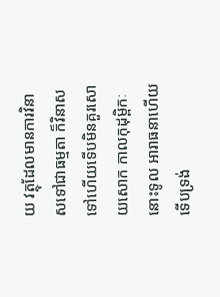យ វត្ថុដែលមានការវិនាសទៅជាធម្មតា ក៏វិនាសទៅហើយទើបមិនគួរសោយសោក កាលកុដុម្ពិកៈនោះទូល អារាធនាហើយ ទើបទ្រង់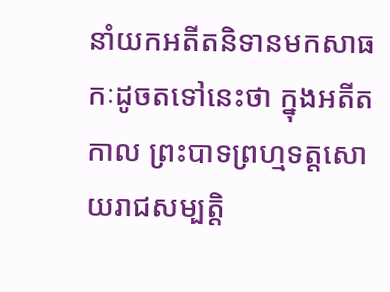នាំយកអតីតនិទានមកសាធកៈដូចតទៅនេះថា ក្នុងអតីតកាល ព្រះបាទព្រហ្មទត្តសោយរាជសម្បត្តិ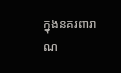ក្នុងនគរពារាណ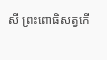សី ព្រះពោធិសត្វកើ